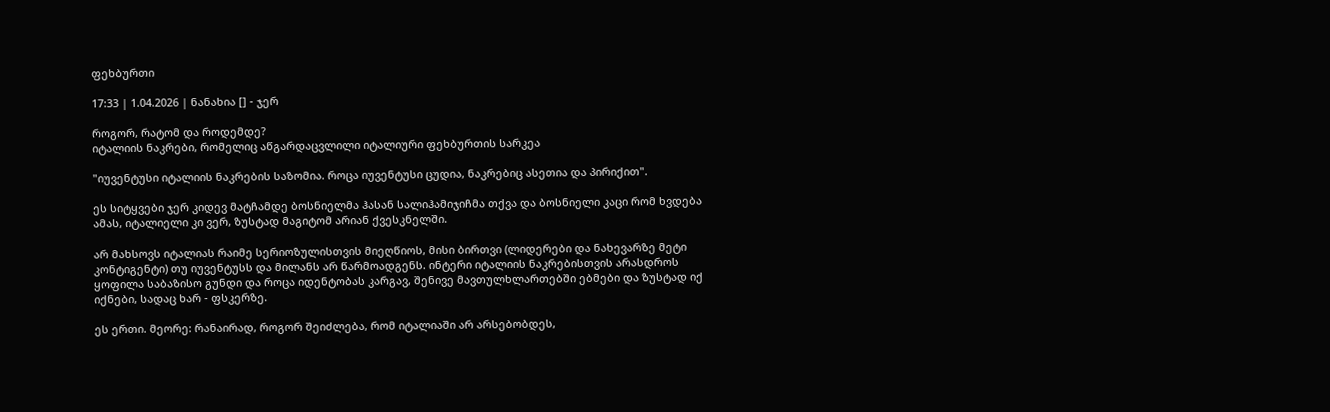ფეხბურთი

17:33 | 1.04.2026 | ნანახია [] - ჯერ

როგორ, რატომ და როდემდე?
იტალიის ნაკრები, რომელიც აწგარდაცვლილი იტალიური ფეხბურთის სარკეა

"იუვენტუსი იტალიის ნაკრების საზომია. როცა იუვენტუსი ცუდია, ნაკრებიც ასეთია და პირიქით".

ეს სიტყვები ჯერ კიდევ მატჩამდე ბოსნიელმა ჰასან სალიჰამიჯიჩმა თქვა და ბოსნიელი კაცი რომ ხვდება ამას, იტალიელი კი ვერ, ზუსტად მაგიტომ არიან ქვესკნელში.

არ მახსოვს იტალიას რაიმე სერიოზულისთვის მიეღწიოს, მისი ბირთვი (ლიდერები და ნახევარზე მეტი კონტიგენტი) თუ იუვენტუსს და მილანს არ წარმოადგენს. ინტერი იტალიის ნაკრებისთვის არასდროს ყოფილა საბაზისო გუნდი და როცა იდენტობას კარგავ, შენივე მავთულხლართებში ებმები და ზუსტად იქ იქნები, სადაც ხარ - ფსკერზე.

ეს ერთი. მეორე: რანაირად, როგორ შეიძლება, რომ იტალიაში არ არსებობდეს,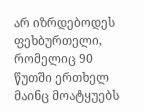არ იზრდებოდეს ფეხბურთელი, რომელიც 90 წუთში ერთხელ მაინც მოატყუებს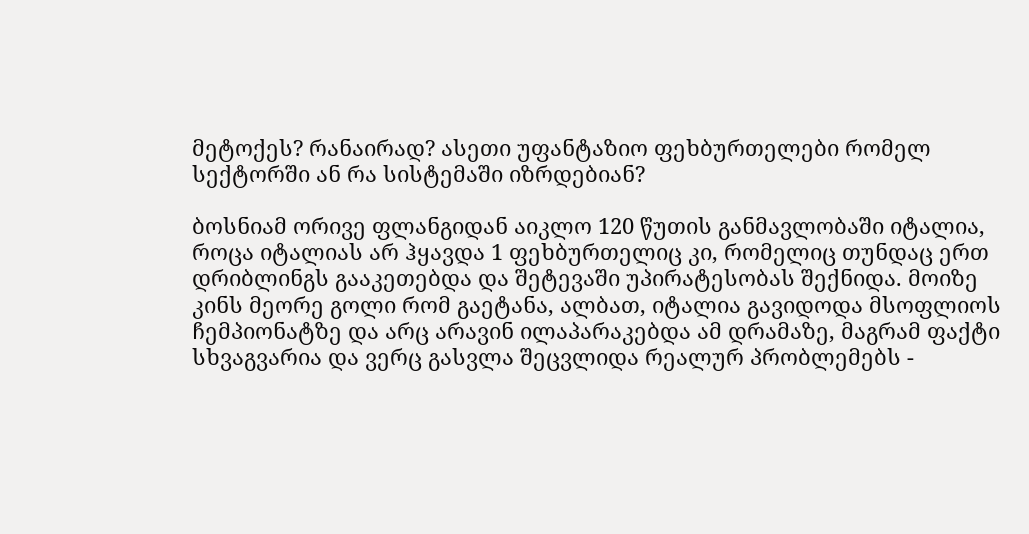მეტოქეს? რანაირად? ასეთი უფანტაზიო ფეხბურთელები რომელ სექტორში ან რა სისტემაში იზრდებიან?

ბოსნიამ ორივე ფლანგიდან აიკლო 120 წუთის განმავლობაში იტალია, როცა იტალიას არ ჰყავდა 1 ფეხბურთელიც კი, რომელიც თუნდაც ერთ დრიბლინგს გააკეთებდა და შეტევაში უპირატესობას შექნიდა. მოიზე კინს მეორე გოლი რომ გაეტანა, ალბათ, იტალია გავიდოდა მსოფლიოს ჩემპიონატზე და არც არავინ ილაპარაკებდა ამ დრამაზე, მაგრამ ფაქტი სხვაგვარია და ვერც გასვლა შეცვლიდა რეალურ პრობლემებს -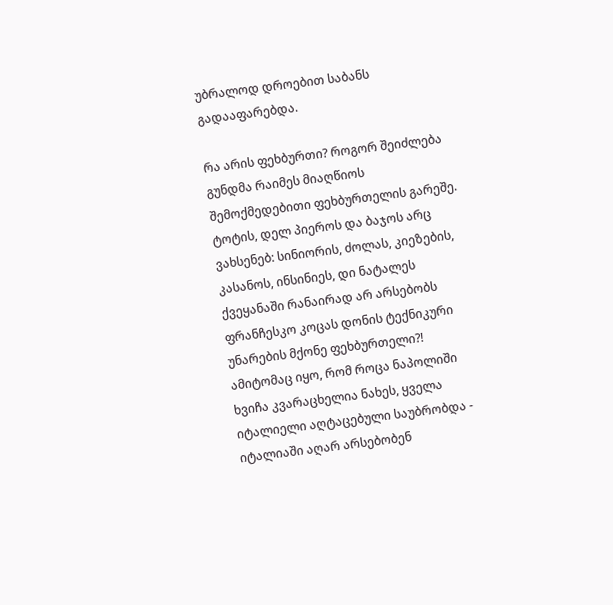უბრალოდ დროებით საბანს გადააფარებდა.

რა არის ფეხბურთი? როგორ შეიძლება გუნდმა რაიმეს მიაღწიოს შემოქმედებითი ფეხბურთელის გარეშე. ტოტის, დელ პიეროს და ბაჯოს არც ვახსენებ: სინიორის, ძოლას, კიეზების, კასანოს, ინსინიეს, დი ნატალეს ქვეყანაში რანაირად არ არსებობს ფრანჩესკო კოცას დონის ტექნიკური უნარების მქონე ფეხბურთელი?! ამიტომაც იყო, რომ როცა ნაპოლიში ხვიჩა კვარაცხელია ნახეს, ყველა იტალიელი აღტაცებული საუბრობდა - იტალიაში აღარ არსებობენ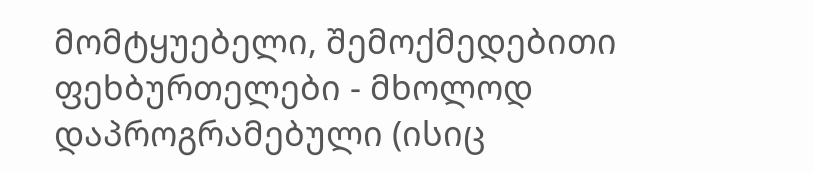მომტყუებელი, შემოქმედებითი ფეხბურთელები - მხოლოდ დაპროგრამებული (ისიც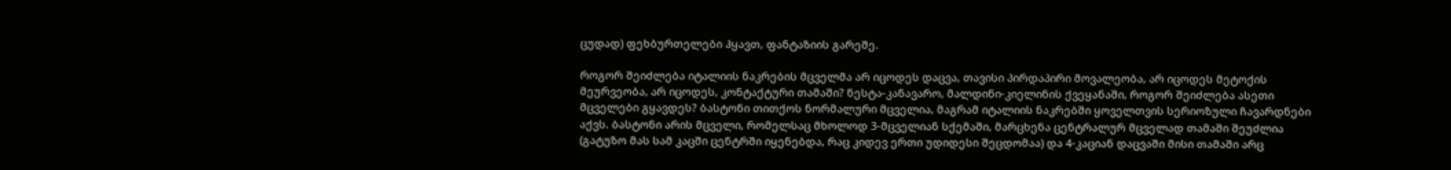ცუდად) ფეხბურთელები ჰყავთ, ფანტაზიის გარეშე.

როგორ შეიძლება იტალიის ნაკრების მცველმა არ იცოდეს დაცვა, თავისი პირდაპირი მოვალეობა, არ იცოდეს მეტოქის მეურვეობა, არ იცოდეს, კონტაქტური თამაში? ნესტა-კანავარო, მალდინი-კიელინის ქვეყანაში, როგორ შეიძლება ასეთი მცველები გყავდეს? ბასტონი თითქოს ნორმალური მცველია, მაგრამ იტალიის ნაკრებში ყოველთვის სერიოზული ჩავარდნები აქვს. ბასტონი არის მცველი, რომელსაც მხოლოდ 3-მცველიან სქემაში, მარცხენა ცენტრალურ მცველად თამაში შეუძლია (გატუზო მას სამ კაცში ცენტრში იყენებდა, რაც კიდევ ერთი უდიდესი შეცდომაა) და 4-კაციან დაცვაში მისი თამაში არც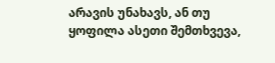არავის უნახავს, ან თუ ყოფილა ასეთი შემთხვევა,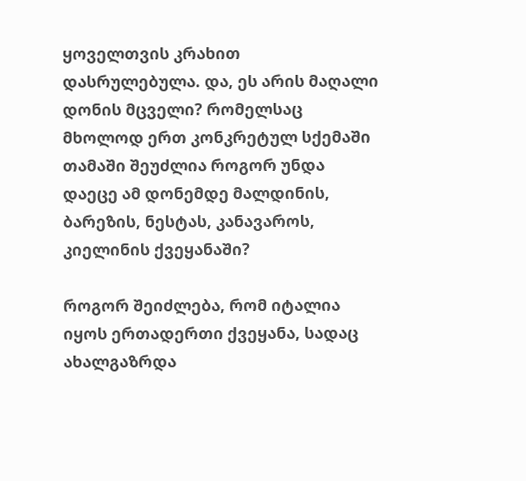ყოველთვის კრახით დასრულებულა. და, ეს არის მაღალი დონის მცველი? რომელსაც მხოლოდ ერთ კონკრეტულ სქემაში თამაში შეუძლია როგორ უნდა დაეცე ამ დონემდე მალდინის, ბარეზის, ნესტას, კანავაროს, კიელინის ქვეყანაში?

როგორ შეიძლება, რომ იტალია იყოს ერთადერთი ქვეყანა, სადაც ახალგაზრდა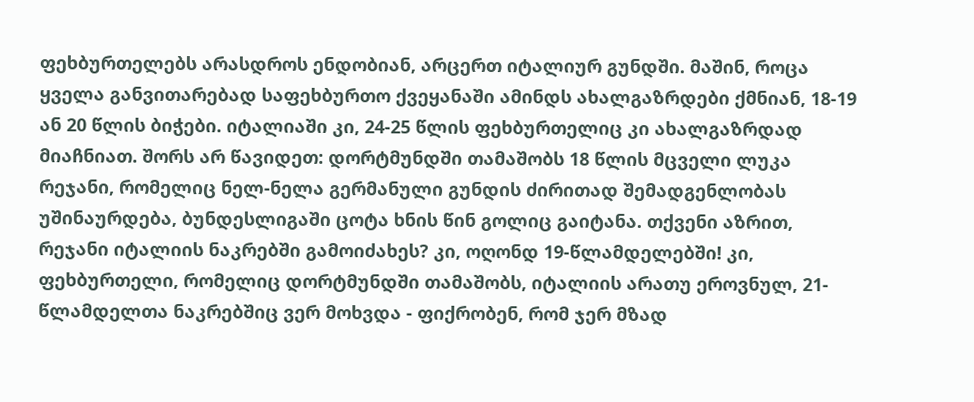ფეხბურთელებს არასდროს ენდობიან, არცერთ იტალიურ გუნდში. მაშინ, როცა ყველა განვითარებად საფეხბურთო ქვეყანაში ამინდს ახალგაზრდები ქმნიან, 18-19 ან 20 წლის ბიჭები. იტალიაში კი, 24-25 წლის ფეხბურთელიც კი ახალგაზრდად მიაჩნიათ. შორს არ წავიდეთ: დორტმუნდში თამაშობს 18 წლის მცველი ლუკა რეჯანი, რომელიც ნელ-ნელა გერმანული გუნდის ძირითად შემადგენლობას უშინაურდება, ბუნდესლიგაში ცოტა ხნის წინ გოლიც გაიტანა. თქვენი აზრით, რეჯანი იტალიის ნაკრებში გამოიძახეს? კი, ოღონდ 19-წლამდელებში! კი, ფეხბურთელი, რომელიც დორტმუნდში თამაშობს, იტალიის არათუ ეროვნულ, 21-წლამდელთა ნაკრებშიც ვერ მოხვდა - ფიქრობენ, რომ ჯერ მზად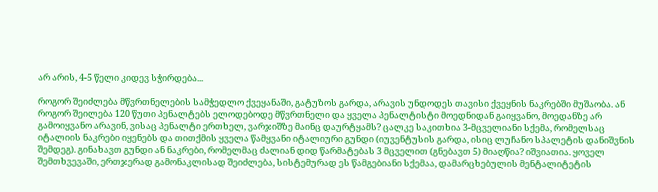არ არის, 4-5 წელი კიდევ სჭირდება...

როგორ შეიძლება მწვრთნელების სამჭედლო ქვეყანაში, გატუზოს გარდა, არავის უნდოდეს თავისი ქვეყნის ნაკრებში მუშაობა. ან როგორ შეილება 120 წუთი პენალტებს ელოდებოდე მწვრთნელი და ყველა პენალტისტი მოედნიდან გაიყვანო, მოედანზე არ გამოიყვანო არავინ, ვისაც პენალტი ერთხელ, ვარჯიშზე მაინც დაურტყამს? ცალკე საკითხია 3-მცველიანი სქემა, რომელსაც იტალიის ნაკრები იყენებს და თითქმის ყველა წამყვანი იტალიური გუნდი (იუვენტუსის გარდა, ისიც ლუჩანო სპალეტის დანიშვნის შემდეგ). გინახავთ გუნდი ან ნაკრები, რომელმაც ძალიან დიდ წარმატებას 3 მცველით (გნებავთ 5) მიაღწია? იშვიათია. ყოველ შემთხვევაში, ერთჯერად გამონაკლისად შეიძლება, სისტემურად ეს წამგებიანი სქემაა, დამარცხებულის მენტალიტეტის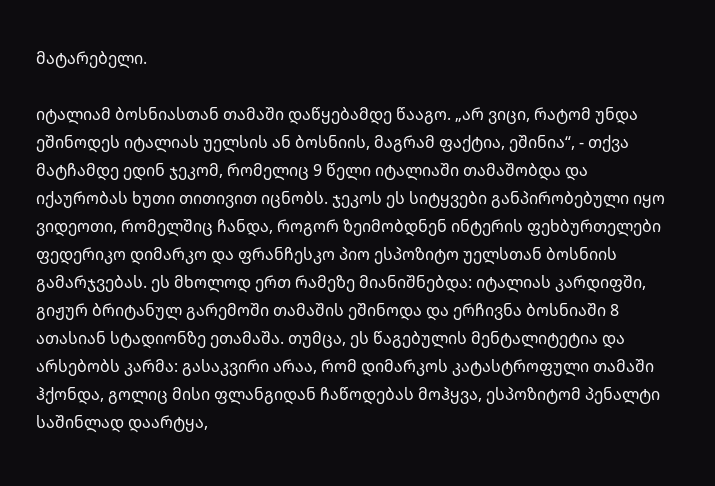მატარებელი.

იტალიამ ბოსნიასთან თამაში დაწყებამდე წააგო. „არ ვიცი, რატომ უნდა ეშინოდეს იტალიას უელსის ან ბოსნიის, მაგრამ ფაქტია, ეშინია“, - თქვა მატჩამდე ედინ ჯეკომ, რომელიც 9 წელი იტალიაში თამაშობდა და იქაურობას ხუთი თითივით იცნობს. ჯეკოს ეს სიტყვები განპირობებული იყო ვიდეოთი, რომელშიც ჩანდა, როგორ ზეიმობდნენ ინტერის ფეხბურთელები ფედერიკო დიმარკო და ფრანჩესკო პიო ესპოზიტო უელსთან ბოსნიის გამარჯვებას. ეს მხოლოდ ერთ რამეზე მიანიშნებდა: იტალიას კარდიფში, გიჟურ ბრიტანულ გარემოში თამაშის ეშინოდა და ერჩივნა ბოსნიაში 8 ათასიან სტადიონზე ეთამაშა. თუმცა, ეს წაგებულის მენტალიტეტია და არსებობს კარმა: გასაკვირი არაა, რომ დიმარკოს კატასტროფული თამაში ჰქონდა, გოლიც მისი ფლანგიდან ჩაწოდებას მოჰყვა, ესპოზიტომ პენალტი საშინლად დაარტყა,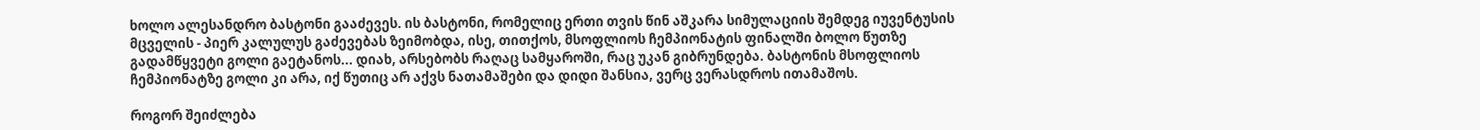ხოლო ალესანდრო ბასტონი გააძევეს. ის ბასტონი, რომელიც ერთი თვის წინ აშკარა სიმულაციის შემდეგ იუვენტუსის მცველის - პიერ კალულუს გაძევებას ზეიმობდა, ისე, თითქოს, მსოფლიოს ჩემპიონატის ფინალში ბოლო წუთზე გადამწყვეტი გოლი გაეტანოს... დიახ, არსებობს რაღაც სამყაროში, რაც უკან გიბრუნდება. ბასტონის მსოფლიოს ჩემპიონატზე გოლი კი არა, იქ წუთიც არ აქვს ნათამაშები და დიდი შანსია, ვერც ვერასდროს ითამაშოს.

როგორ შეიძლება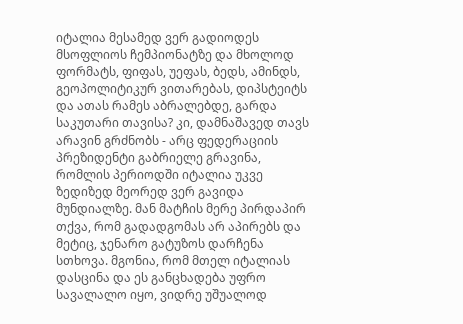იტალია მესამედ ვერ გადიოდეს მსოფლიოს ჩემპიონატზე და მხოლოდ ფორმატს, ფიფას, უეფას, ბედს, ამინდს, გეოპოლიტიკურ ვითარებას, დიპსტეიტს და ათას რამეს აბრალებდე, გარდა საკუთარი თავისა? კი, დამნაშავედ თავს არავინ გრძნობს - არც ფედერაციის პრეზიდენტი გაბრიელე გრავინა, რომლის პერიოდში იტალია უკვე ზედიზედ მეორედ ვერ გავიდა მუნდიალზე. მან მატჩის მერე პირდაპირ თქვა, რომ გადადგომას არ აპირებს და მეტიც, ჯენარო გატუზოს დარჩენა სთხოვა. მგონია, რომ მთელ იტალიას დასცინა და ეს განცხადება უფრო სავალალო იყო, ვიდრე უშუალოდ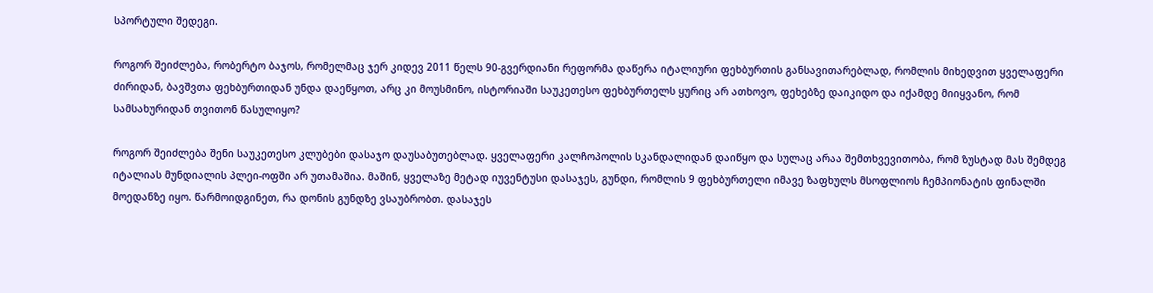სპორტული შედეგი.

როგორ შეიძლება, რობერტო ბაჯოს, რომელმაც ჯერ კიდევ 2011 წელს 90-გვერდიანი რეფორმა დაწერა იტალიური ფეხბურთის განსავითარებლად, რომლის მიხედვით ყველაფერი ძირიდან, ბავშვთა ფეხბურთიდან უნდა დაეწყოთ, არც კი მოუსმინო, ისტორიაში საუკეთესო ფეხბურთელს ყურიც არ ათხოვო, ფეხებზე დაიკიდო და იქამდე მიიყვანო, რომ სამსახურიდან თვითონ წასულიყო?

როგორ შეიძლება შენი საუკეთესო კლუბები დასაჯო დაუსაბუთებლად. ყველაფერი კალჩოპოლის სკანდალიდან დაიწყო და სულაც არაა შემთხვევითობა, რომ ზუსტად მას შემდეგ იტალიას მუნდიალის პლეი-ოფში არ უთამაშია. მაშინ, ყველაზე მეტად იუვენტუსი დასაჯეს, გუნდი, რომლის 9 ფეხბურთელი იმავე ზაფხულს მსოფლიოს ჩემპიონატის ფინალში მოედანზე იყო. წარმოიდგინეთ, რა დონის გუნდზე ვსაუბრობთ. დასაჯეს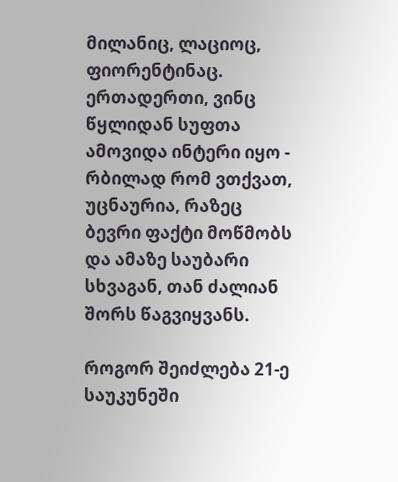მილანიც, ლაციოც, ფიორენტინაც. ერთადერთი, ვინც წყლიდან სუფთა ამოვიდა ინტერი იყო - რბილად რომ ვთქვათ, უცნაურია, რაზეც ბევრი ფაქტი მოწმობს და ამაზე საუბარი სხვაგან, თან ძალიან შორს წაგვიყვანს.

როგორ შეიძლება 21-ე საუკუნეში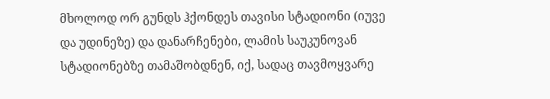მხოლოდ ორ გუნდს ჰქონდეს თავისი სტადიონი (იუვე და უდინეზე) და დანარჩენები, ლამის საუკუნოვან სტადიონებზე თამაშობდნენ, იქ, სადაც თავმოყვარე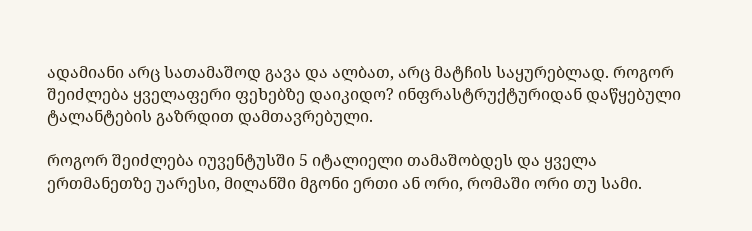ადამიანი არც სათამაშოდ გავა და ალბათ, არც მატჩის საყურებლად. როგორ შეიძლება ყველაფერი ფეხებზე დაიკიდო? ინფრასტრუქტურიდან დაწყებული ტალანტების გაზრდით დამთავრებული.

როგორ შეიძლება იუვენტუსში 5 იტალიელი თამაშობდეს და ყველა ერთმანეთზე უარესი, მილანში მგონი ერთი ან ორი, რომაში ორი თუ სამი.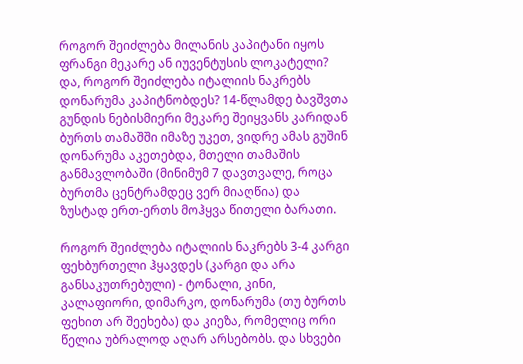როგორ შეიძლება მილანის კაპიტანი იყოს ფრანგი მეკარე ან იუვენტუსის ლოკატელი? და, როგორ შეიძლება იტალიის ნაკრებს დონარუმა კაპიტნობდეს? 14-წლამდე ბავშვთა გუნდის ნებისმიერი მეკარე შეიყვანს კარიდან ბურთს თამაშში იმაზე უკეთ, ვიდრე ამას გუშინ დონარუმა აკეთებდა, მთელი თამაშის განმავლობაში (მინიმუმ 7 დავთვალე, როცა ბურთმა ცენტრამდეც ვერ მიაღწია) და ზუსტად ერთ-ერთს მოჰყვა წითელი ბარათი.

როგორ შეიძლება იტალიის ნაკრებს 3-4 კარგი ფეხბურთელი ჰყავდეს (კარგი და არა განსაკუთრებული) - ტონალი, კინი, კალაფიორი, დიმარკო, დონარუმა (თუ ბურთს ფეხით არ შეეხება) და კიეზა, რომელიც ორი წელია უბრალოდ აღარ არსებობს. და სხვები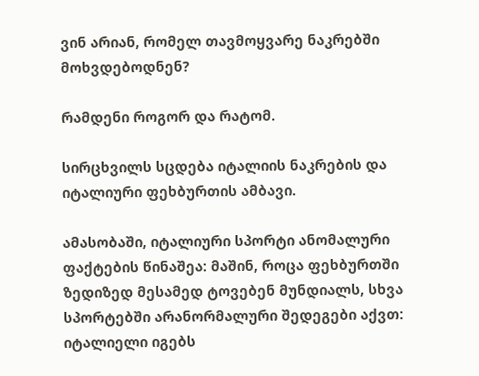ვინ არიან, რომელ თავმოყვარე ნაკრებში მოხვდებოდნენ?

რამდენი როგორ და რატომ.

სირცხვილს სცდება იტალიის ნაკრების და იტალიური ფეხბურთის ამბავი.

ამასობაში, იტალიური სპორტი ანომალური ფაქტების წინაშეა: მაშინ, როცა ფეხბურთში ზედიზედ მესამედ ტოვებენ მუნდიალს, სხვა სპორტებში არანორმალური შედეგები აქვთ: იტალიელი იგებს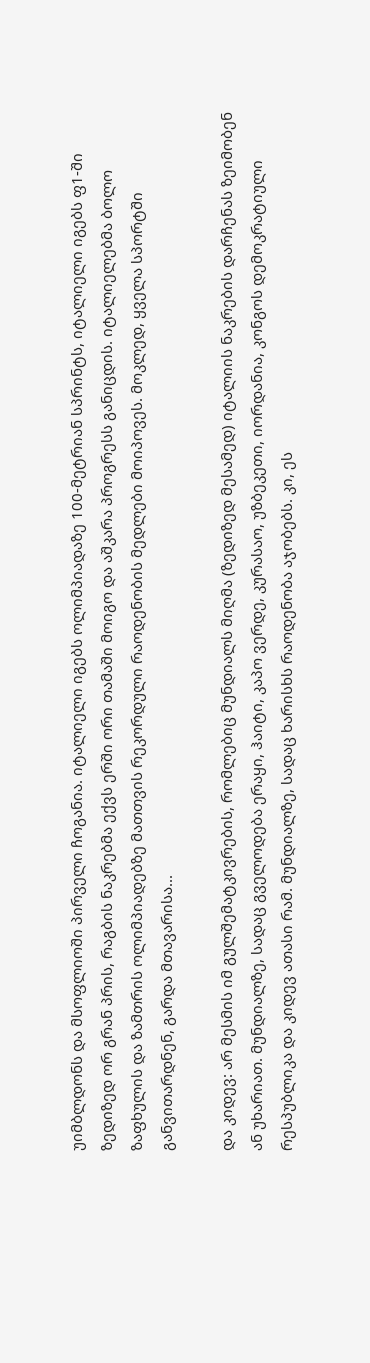უიმბლდონს და მსოფლიოში პირველი ჩოგანია. იტალიელი იგებს ოლიმპიადაზე 100-მეტრიან სპრინტს, იტალიელი იგებს ფ1-ში ზედიზედ ორ გრან პრის, რაგბის ნაკრებმა ექვს ერში ორი თამაში მოიგო და აშკარა პროგრესს განიცდის. იტალიელებმა ბოლო ზაფხულის და ზამთრის ოლიმპიადებზე მათთვის რეკორდული რაოდენობის მედლები მოიპოვეს. მოკლედ, ყველა სპორტში განვითარდნენ, გარდა მთავარისა...

და კიდევ: არ მესმის იმ გულშემატკივრების, რომლებიც მუნდიალს მიღმა (ზედიზედ მესამედ) იტალიის ნაკრების დარჩენას ზეიმობენ ან უხარიათ. მუნდიალზე, სადაც გველოდება ერაყი, ჰაიტი, კაპო ვერდე, კურასაო, უზბეკეთი, იორდანია, კონგოს დემოკრატიული რესპუბლიკა და კიდევ ათასი რამ. მუნდიალზე, სადაც ხარისხს რაოდენობა აჯობებს. კი, ეს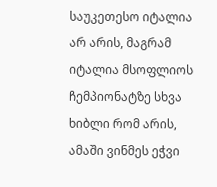საუკეთესო იტალია არ არის, მაგრამ იტალია მსოფლიოს ჩემპიონატზე სხვა ხიბლი რომ არის, ამაში ვინმეს ეჭვი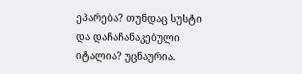ეპარება? თუნდაც სუსტი და დაჩაჩანაკებული იტალია? უცნაურია.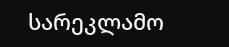სარეკლამო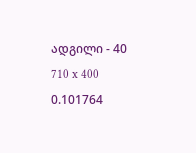ადგილი - 40
710 x 400
0.101764